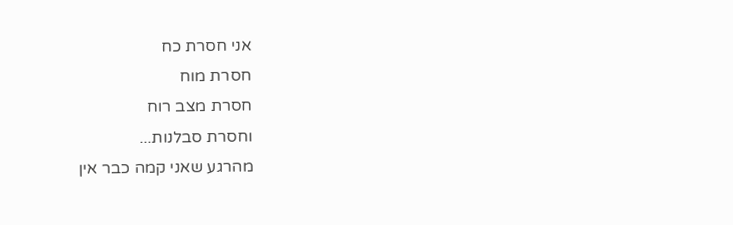אני חסרת כח
חסרת מוח
חסרת מצב רוח
וחסרת סבלנות...
מהרגע שאני קמה כבר אין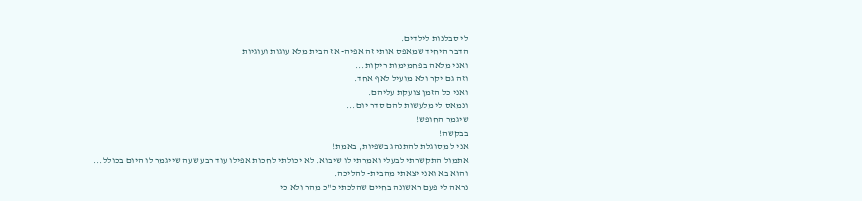לי סבלנות לילדים.
הדבר היחיד שמאפס אותי זה אפיה- אז הבית מלא עוגות ועוגיות
ואני מלאה בפחמימות ריקות...
וזה גם יקר ולא מועיל לאף אחד.
ואני כל הזמן צועקת עליהם.
ונמאס לי מלעשות להם סדר יום...
שיגמר החופש!
בבקשה!
אני ל מסוגלת להתנהג בשפיות, באמת!
אתמול התקשרתי לבעלי ואמרתי לו שיבוא. לא יכולתי לחכות אפילו עוד רבע שעה שייגמר לו היום בכולל...
והוא בא ואני יצאתי מהבית- להליכה.
נראה לי פעם ראשונה בחיים שהלכתי כ"כ מהר ולא כי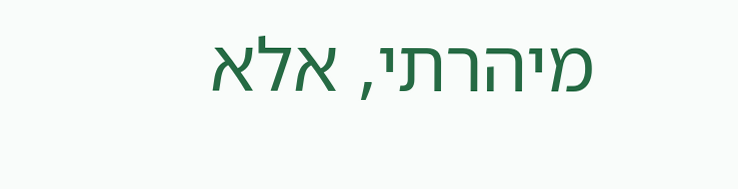מיהרתי, אלא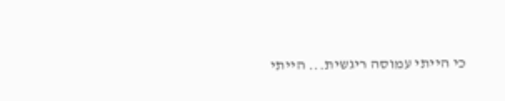כי הייתי עמוסה ריגשית... הייתי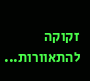זקוקה להתאוורות...